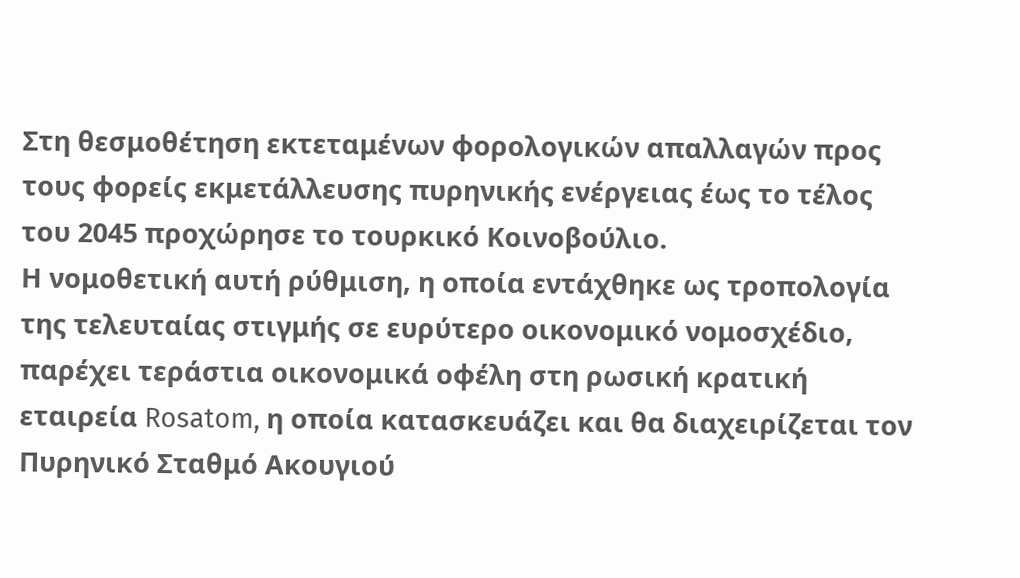Στη θεσμοθέτηση εκτεταμένων φορολογικών απαλλαγών προς τους φορείς εκμετάλλευσης πυρηνικής ενέργειας έως το τέλος του 2045 προχώρησε το τουρκικό Κοινοβούλιο.
Η νομοθετική αυτή ρύθμιση, η οποία εντάχθηκε ως τροπολογία της τελευταίας στιγμής σε ευρύτερο οικονομικό νομοσχέδιο, παρέχει τεράστια οικονομικά οφέλη στη ρωσική κρατική εταιρεία Rosatom, η οποία κατασκευάζει και θα διαχειρίζεται τον Πυρηνικό Σταθμό Ακουγιού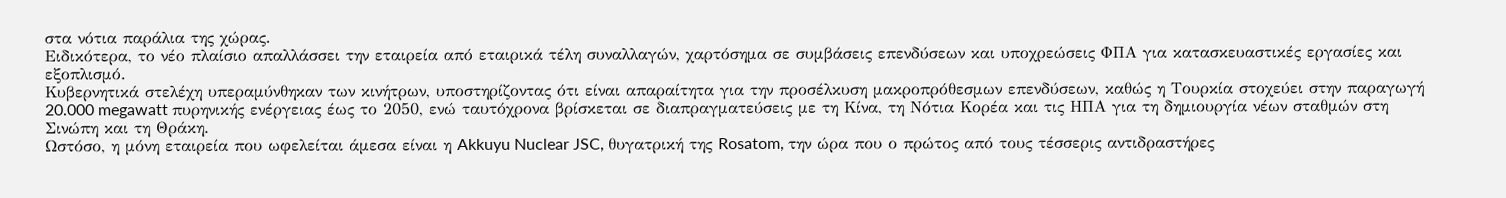στα νότια παράλια της χώρας.
Ειδικότερα, το νέο πλαίσιο απαλλάσσει την εταιρεία από εταιρικά τέλη συναλλαγών, χαρτόσημα σε συμβάσεις επενδύσεων και υποχρεώσεις ΦΠΑ για κατασκευαστικές εργασίες και εξοπλισμό.
Κυβερνητικά στελέχη υπεραμύνθηκαν των κινήτρων, υποστηρίζοντας ότι είναι απαραίτητα για την προσέλκυση μακροπρόθεσμων επενδύσεων, καθώς η Τουρκία στοχεύει στην παραγωγή 20.000 megawatt πυρηνικής ενέργειας έως το 2050, ενώ ταυτόχρονα βρίσκεται σε διαπραγματεύσεις με τη Κίνα, τη Νότια Κορέα και τις ΗΠΑ για τη δημιουργία νέων σταθμών στη Σινώπη και τη Θράκη.
Ωστόσο, η μόνη εταιρεία που ωφελείται άμεσα είναι η Akkuyu Nuclear JSC, θυγατρική της Rosatom, την ώρα που ο πρώτος από τους τέσσερις αντιδραστήρες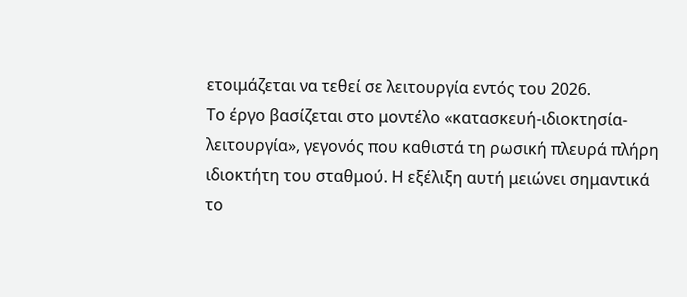ετοιμάζεται να τεθεί σε λειτουργία εντός του 2026.
Το έργο βασίζεται στο μοντέλο «κατασκευή-ιδιοκτησία-λειτουργία», γεγονός που καθιστά τη ρωσική πλευρά πλήρη ιδιοκτήτη του σταθμού. Η εξέλιξη αυτή μειώνει σημαντικά το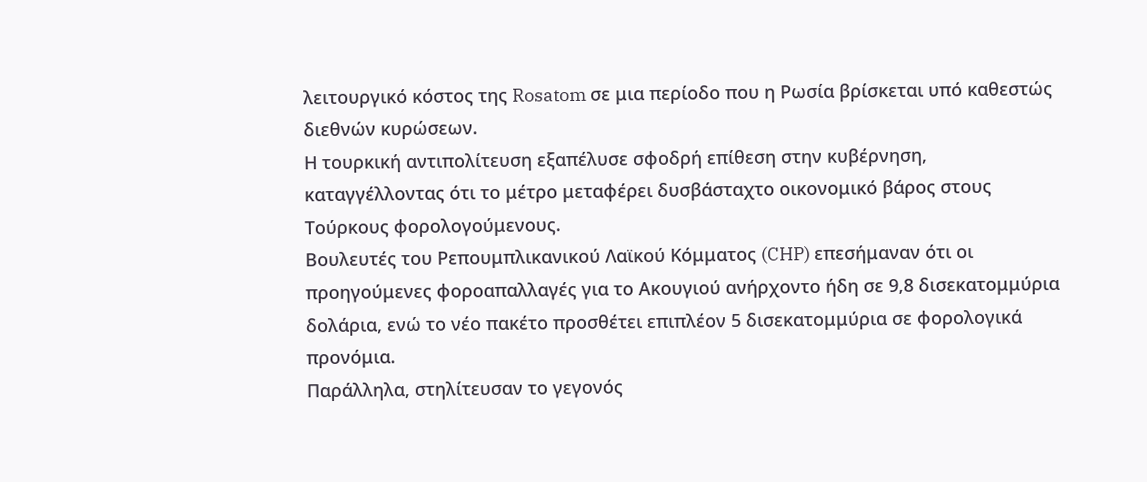λειτουργικό κόστος της Rosatom σε μια περίοδο που η Ρωσία βρίσκεται υπό καθεστώς διεθνών κυρώσεων.
Η τουρκική αντιπολίτευση εξαπέλυσε σφοδρή επίθεση στην κυβέρνηση, καταγγέλλοντας ότι το μέτρο μεταφέρει δυσβάσταχτο οικονομικό βάρος στους Τούρκους φορολογούμενους.
Βουλευτές του Ρεπουμπλικανικού Λαϊκού Κόμματος (CHP) επεσήμαναν ότι οι προηγούμενες φοροαπαλλαγές για το Ακουγιού ανήρχοντο ήδη σε 9,8 δισεκατομμύρια δολάρια, ενώ το νέο πακέτο προσθέτει επιπλέον 5 δισεκατομμύρια σε φορολογικά προνόμια.
Παράλληλα, στηλίτευσαν το γεγονός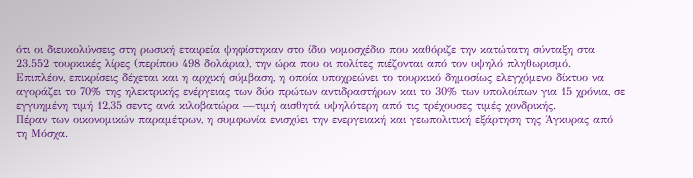ότι οι διευκολύνσεις στη ρωσική εταιρεία ψηφίστηκαν στο ίδιο νομοσχέδιο που καθόριζε την κατώτατη σύνταξη στα 23.552 τουρκικές λίρες (περίπου 498 δολάρια), την ώρα που οι πολίτες πιέζονται από τον υψηλό πληθωρισμό.
Επιπλέον, επικρίσεις δέχεται και η αρχική σύμβαση, η οποία υποχρεώνει το τουρκικό δημοσίως ελεγχόμενο δίκτυο να αγοράζει το 70% της ηλεκτρικής ενέργειας των δύο πρώτων αντιδραστήρων και το 30% των υπολοίπων για 15 χρόνια, σε εγγυημένη τιμή 12,35 σεντς ανά κιλοβατώρα —τιμή αισθητά υψηλότερη από τις τρέχουσες τιμές χονδρικής.
Πέραν των οικονομικών παραμέτρων, η συμφωνία ενισχύει την ενεργειακή και γεωπολιτική εξάρτηση της Άγκυρας από τη Μόσχα.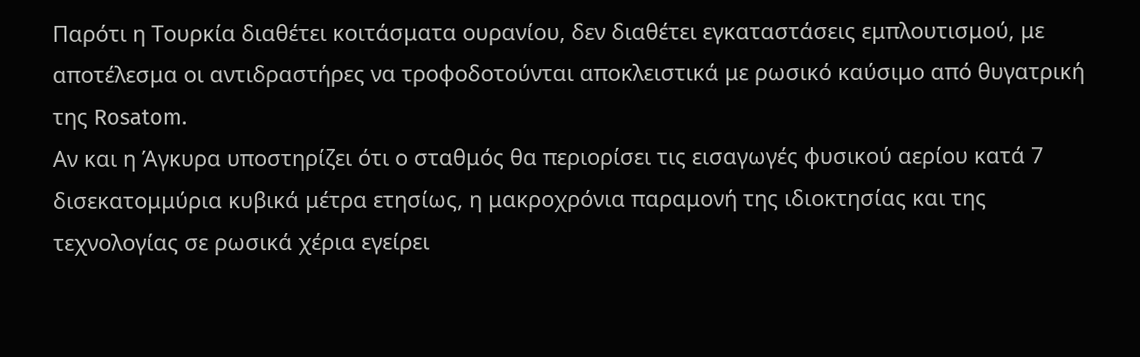Παρότι η Τουρκία διαθέτει κοιτάσματα ουρανίου, δεν διαθέτει εγκαταστάσεις εμπλουτισμού, με αποτέλεσμα οι αντιδραστήρες να τροφοδοτούνται αποκλειστικά με ρωσικό καύσιμο από θυγατρική της Rosatom.
Αν και η Άγκυρα υποστηρίζει ότι ο σταθμός θα περιορίσει τις εισαγωγές φυσικού αερίου κατά 7 δισεκατομμύρια κυβικά μέτρα ετησίως, η μακροχρόνια παραμονή της ιδιοκτησίας και της τεχνολογίας σε ρωσικά χέρια εγείρει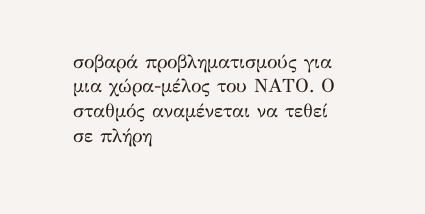σοβαρά προβληματισμούς για μια χώρα-μέλος του ΝΑΤΟ. Ο σταθμός αναμένεται να τεθεί σε πλήρη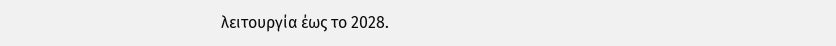λειτουργία έως το 2028.